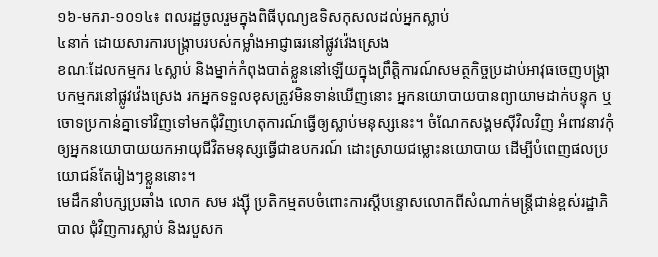១៦-មករា-១០១៤៖ ពលរដ្ឋចូលរួមក្នុងពិធីបុណ្យឧទិសកុសលដល់អ្នកស្លាប់
៤នាក់ ដោយសារការបង្ក្រាបរបស់កម្លាំងអាជ្ញាធរនៅផ្លូវវ៉េងស្រេង
ខណៈដែលកម្មករ ៤ស្លាប់ និងម្នាក់កំពុងបាត់ខ្លួននៅឡើយក្នុងព្រឹត្តិការណ៍សមត្ថកិច្ចប្រដាប់អាវុធចេញបង្ក្រាបកម្មករនៅផ្លូវវ៉េងស្រេង រកអ្នកទទួលខុសត្រូវមិនទាន់ឃើញនោះ អ្នកនយោបាយបានព្យាយាមដាក់បន្ទុក ឬចោទប្រកាន់គ្នាទៅវិញទៅមកជុំវិញហេតុការណ៍ធ្វើឲ្យស្លាប់មនុស្សនេះ។ ចំណែកសង្គមស៊ីវិលវិញ អំពាវនាវកុំឲ្យអ្នកនយោបាយយកអាយុជីវិតមនុស្សធ្វើជាឧបករណ៍ ដោះស្រាយជម្លោះនយោបាយ ដើម្បីបំពេញផលប្រយោជន៍តែរៀងៗខ្លួននោះ។
មេដឹកនាំបក្សប្រឆាំង លោក សម រង្ស៊ី ប្រតិកម្មតបចំពោះការស្តីបន្ទោសលោកពីសំណាក់មន្ត្រីជាន់ខ្ពស់រដ្ឋាភិបាល ជុំវិញការស្លាប់ និងរបួសក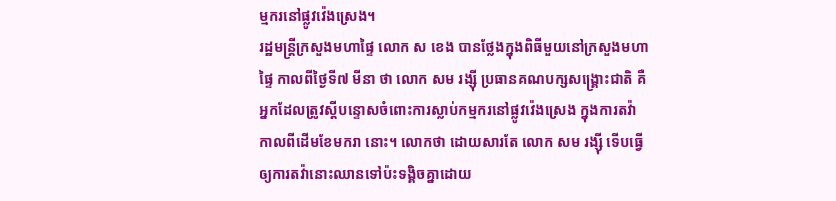ម្មករនៅផ្លូវវ៉េងស្រេង។
រដ្ឋមន្ត្រីក្រសួងមហាផ្ទៃ លោក ស ខេង បានថ្លែងក្នុងពិធីមួយនៅក្រសួងមហាផ្ទៃ កាលពីថ្ងៃទី៧ មីនា ថា លោក សម រង្ស៊ី ប្រធានគណបក្សសង្គ្រោះជាតិ គឺអ្នកដែលត្រូវស្តីបន្ទោសចំពោះការស្លាប់កម្មករនៅផ្លូវវ៉េងស្រេង ក្នុងការតវ៉ាកាលពីដើមខែមករា នោះ។ លោកថា ដោយសារតែ លោក សម រង្ស៊ី ទើបធ្វើឲ្យការតវ៉ានោះឈានទៅប៉ះទង្គិចគ្នាដោយ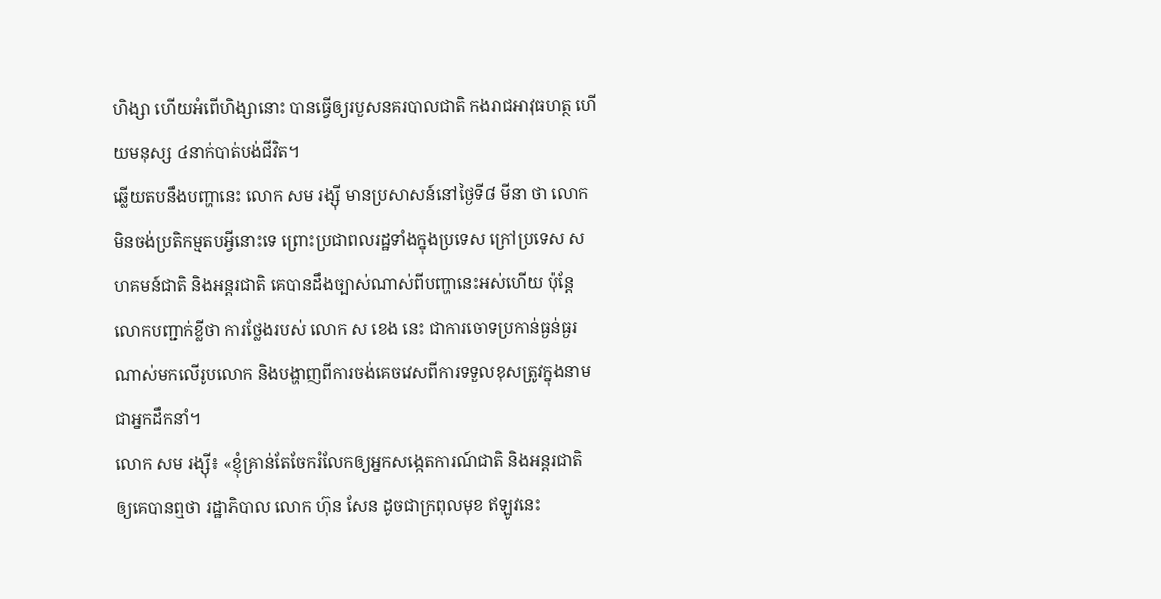ហិង្សា ហើយអំពើហិង្សានោះ បានធ្វើឲ្យរបួសនគរបាលជាតិ កងរាជអាវុធហត្ថ ហើយមនុស្ស ៤នាក់បាត់បង់ជីវិត។
ឆ្លើយតបនឹងបញ្ហានេះ លោក សម រង្ស៊ី មានប្រសាសន៍នៅថ្ងៃទី៨ មីនា ថា លោកមិនចង់ប្រតិកម្មតបអ្វីនោះទេ ព្រោះប្រជាពលរដ្ឋទាំងក្នុងប្រទេស ក្រៅប្រទេស សហគមន៍ជាតិ និងអន្តរជាតិ គេបានដឹងច្បាស់ណាស់ពីបញ្ហានេះអស់ហើយ ប៉ុន្តែលោកបញ្ជាក់ខ្លីថា ការថ្លែងរបស់ លោក ស ខេង នេះ ជាការចោទប្រកាន់ធ្ងន់ធ្ងរណាស់មកលើរូបលោក និងបង្ហាញពីការចង់គេចវេសពីការទទួលខុសត្រូវក្នុងនាមជាអ្នកដឹកនាំ។
លោក សម រង្ស៊ី៖ «ខ្ញុំគ្រាន់តែចែករំលែកឲ្យអ្នកសង្កេតការណ៍ជាតិ និងអន្តរជាតិ ឲ្យគេបានឮថា រដ្ឋាភិបាល លោក ហ៊ុន សែន ដូចជាក្រពុលមុខ ឥឡូវនេះ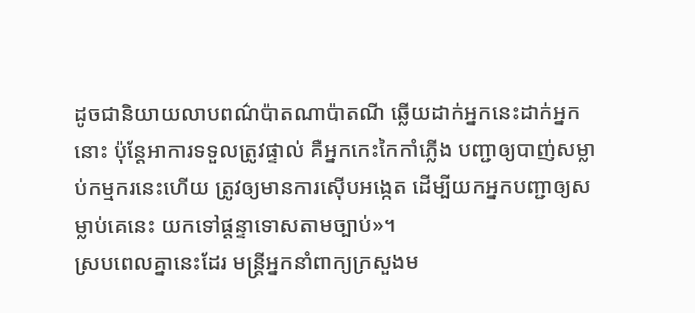ដូចជានិយាយលាបពណ៌ប៉ាតណាប៉ាតណី ឆ្លើយដាក់អ្នកនេះដាក់អ្នកនោះ ប៉ុន្តែអាការទទួលត្រូវផ្ទាល់ គឺអ្នកកេះកៃកាំភ្លើង បញ្ជាឲ្យបាញ់សម្លាប់កម្មករនេះហើយ ត្រូវឲ្យមានការស៊ើបអង្កេត ដើម្បីយកអ្នកបញ្ជាឲ្យសម្លាប់គេនេះ យកទៅផ្ដន្ទាទោសតាមច្បាប់»។
ស្របពេលគ្នានេះដែរ មន្ត្រីអ្នកនាំពាក្យក្រសួងម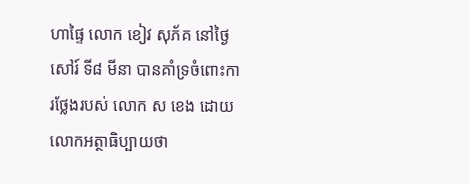ហាផ្ទៃ លោក ខៀវ សុភ័គ នៅថ្ងៃសៅរ៍ ទី៨ មីនា បានគាំទ្រចំពោះការថ្លែងរបស់ លោក ស ខេង ដោយលោកអត្ថាធិប្បាយថា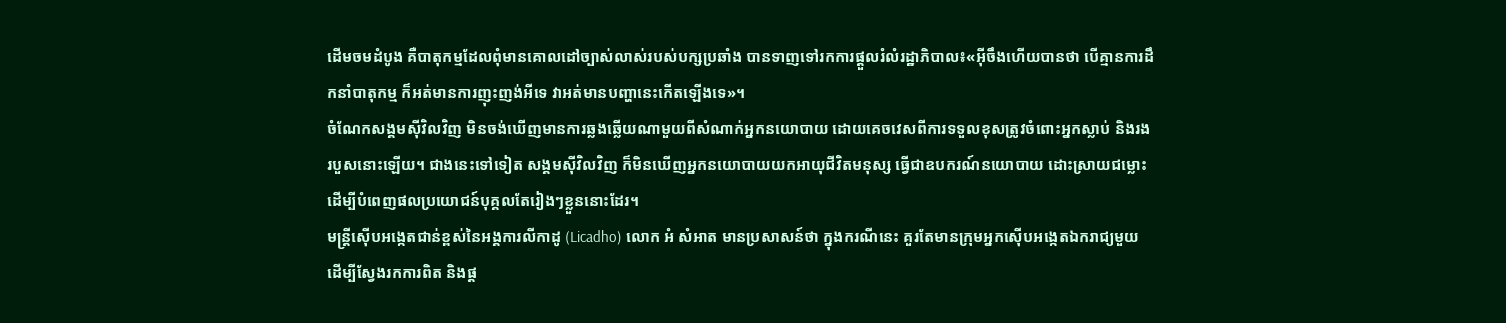ដើមចមដំបូង គឺបាតុកម្មដែលពុំមានគោលដៅច្បាស់លាស់របស់បក្សប្រឆាំង បានទាញទៅរកការផ្ដួលរំលំរដ្ឋាភិបាល៖«អ៊ីចឹងហើយបានថា បើគ្មានការដឹកនាំបាតុកម្ម ក៏អត់មានការញុះញង់អីទេ វាអត់មានបញ្ហានេះកើតឡើងទេ»។
ចំណែកសង្គមស៊ីវិលវិញ មិនចង់ឃើញមានការឆ្លងឆ្លើយណាមួយពីសំណាក់អ្នកនយោបាយ ដោយគេចវេសពីការទទួលខុសត្រូវចំពោះអ្នកស្លាប់ និងរងរបួសនោះឡើយ។ ជាងនេះទៅទៀត សង្គមស៊ីវិលវិញ ក៏មិនឃើញអ្នកនយោបាយយកអាយុជីវិតមនុស្ស ធ្វើជាឧបករណ៍នយោបាយ ដោះស្រាយជម្លោះដើម្បីបំពេញផលប្រយោជន៍បុគ្គលតែរៀងៗខ្លួននោះដែរ។
មន្ត្រីស៊ើបអង្កេតជាន់ខ្ពស់នៃអង្គការលីកាដូ (Licadho) លោក អំ សំអាត មានប្រសាសន៍ថា ក្នុងករណីនេះ គួរតែមានក្រុមអ្នកស៊ើបអង្កេតឯករាជ្យមួយ ដើម្បីស្វែងរកការពិត និងផ្ត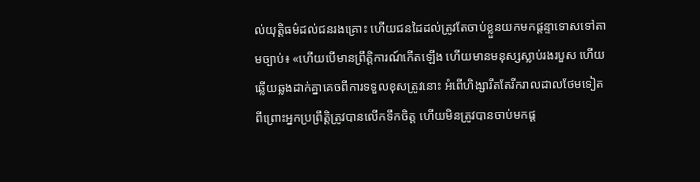ល់យុត្តិធម៌ដល់ជនរងគ្រោះ ហើយជនដៃដល់ត្រូវតែចាប់ខ្លួនយកមកផ្ដន្ទាទោសទៅតាមច្បាប់៖ «ហើយបើមានព្រឹត្តិការណ៍កើតឡើង ហើយមានមនុស្សស្លាប់រងរបួស ហើយឆ្លើយឆ្លងដាក់គ្នាគេចពីការទទួលខុសត្រូវនោះ អំពើហិង្សារឹតតែរីករាលដាលថែមទៀត ពីព្រោះអ្នកប្រព្រឹត្តិត្រូវបានលើកទឹកចិត្ត ហើយមិនត្រូវបានចាប់មកផ្ដ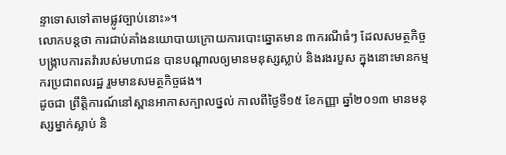ន្ទាទោសទៅតាមផ្លូវច្បាប់នោះ»។
លោកបន្តថា ការជាប់គាំងនយោបាយក្រោយការបោះឆ្នោតមាន ៣ករណីធំៗ ដែលសមត្ថកិច្ចបង្ក្រាបការតវ៉ារបស់មហាជន បានបណ្ដាលឲ្យមានមនុស្សស្លាប់ និងរងរបួស ក្នុងនោះមានកម្មករប្រជាពលរដ្ឋ រួមមានសមត្ថកិច្ចផង។
ដូចជា ព្រឹត្តិការណ៍នៅស្ពានអាកាសក្បាលថ្នល់ កាលពីថ្ងៃទី១៥ ខែកញ្ញា ឆ្នាំ២០១៣ មានមនុស្សម្នាក់ស្លាប់ និ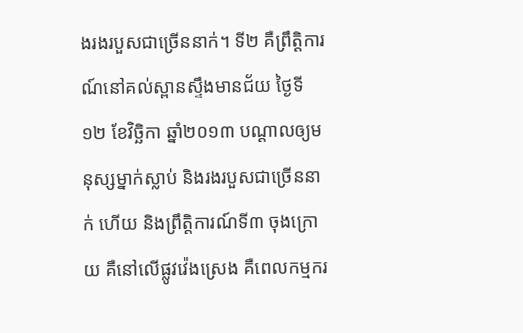ងរងរបួសជាច្រើននាក់។ ទី២ គឺព្រឹត្តិការណ៍នៅគល់ស្ពានស្ទឹងមានជ័យ ថ្ងៃទី១២ ខែវិច្ឆិកា ឆ្នាំ២០១៣ បណ្ដាលឲ្យមនុស្សម្នាក់ស្លាប់ និងរងរបួសជាច្រើននាក់ ហើយ និងព្រឹត្តិការណ៍ទី៣ ចុងក្រោយ គឺនៅលើផ្លូវវ៉េងស្រេង គឺពេលកម្មករ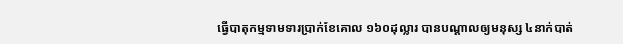ធ្វើបាតុកម្មទាមទារប្រាក់ខែគោល ១៦០ដុល្លារ បានបណ្ដាលឲ្យមនុស្ស ៤នាក់បាត់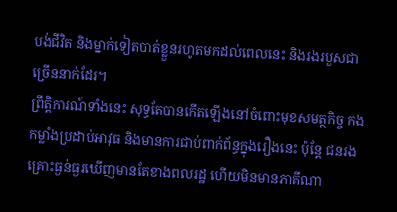បង់ជីវិត និងម្នាក់ទៀតបាត់ខ្លួនរហូតមកដល់ពេលនេះ និងរងរបួសជាច្រើននាក់ដែរ។
ព្រឹត្តិការណ៍ទាំងនេះ សុទ្ធតែបានកើតឡើងនៅចំពោះមុខសមត្ថកិច្ច កងកម្លាំងប្រដាប់អាវុធ និងមានការជាប់ពាក់ព័ន្ធក្នុងរឿងនេះ ប៉ុន្តែ ជនរងគ្រោះធ្ងន់ធ្ងរឃើញមានតែខាងពលរដ្ឋ ហើយមិនមានភាគីណា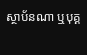ស្ថាប័នណា ឬបុគ្គ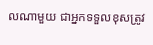លណាមួយ ជាអ្នកទទួលខុសត្រូវ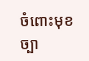ចំពោះមុខច្បា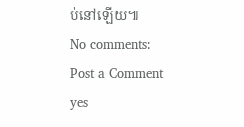ប់នៅឡើយ៕
No comments:
Post a Comment
yes